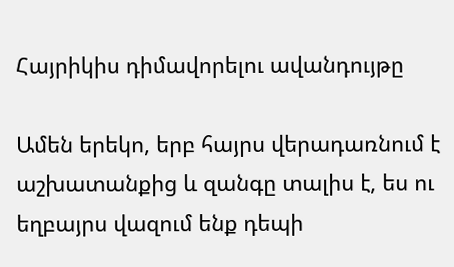Հայրիկիս դիմավորելու ավանդույթը

Ամեն երեկո, երբ հայրս վերադառնում է աշխատանքից և զանգը տալիս է, ես ու եղբայրս վազում ենք դեպի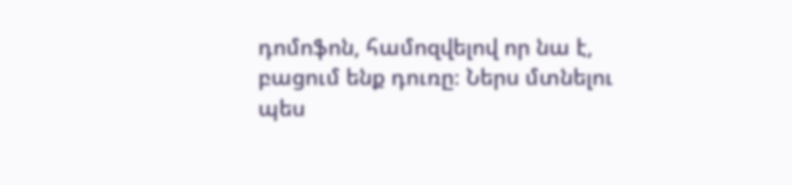դոմոֆոն, համոզվելով որ նա է, բացում ենք դուռը։ Ներս մտնելու պես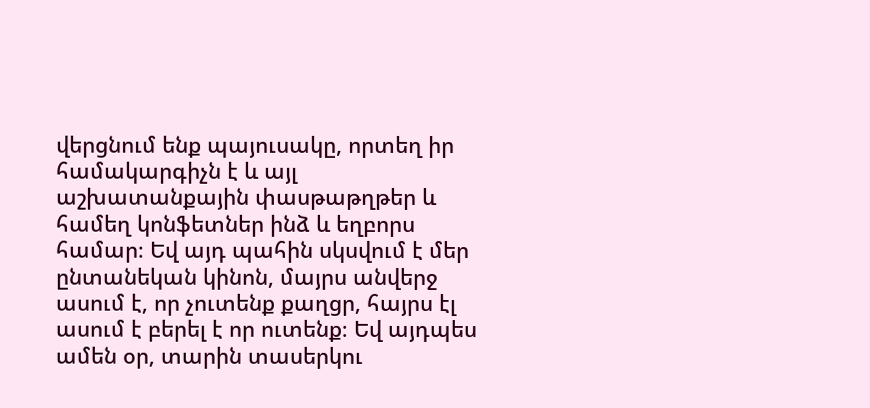վերցնում ենք պայուսակը, որտեղ իր համակարգիչն է և այլ աշխատանքային փասթաթղթեր և համեղ կոնֆետներ ինձ և եղբորս համար։ Եվ այդ պահին սկսվում է մեր ընտանեկան կինոն, մայրս անվերջ ասում է, որ չուտենք քաղցր, հայրս էլ ասում է բերել է որ ուտենք։ Եվ այդպես ամեն օր, տարին տասերկու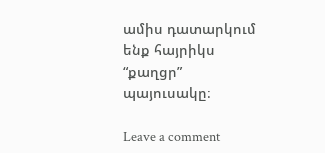ամիս դատարկում ենք հայրիկս “քաղցր” պայուսակը։

Leave a comment